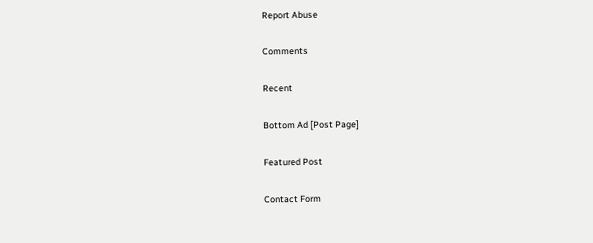Report Abuse

Comments

Recent

Bottom Ad [Post Page]

Featured Post

Contact Form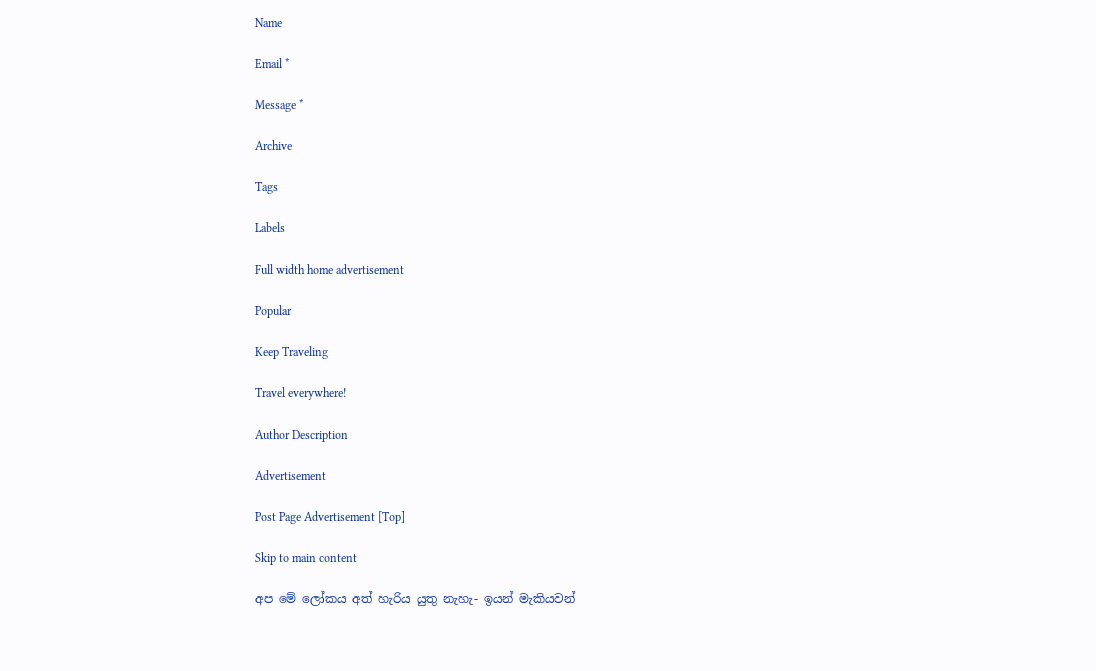Name

Email *

Message *

Archive

Tags

Labels

Full width home advertisement

Popular

Keep Traveling

Travel everywhere!

Author Description

Advertisement

Post Page Advertisement [Top]

Skip to main content

අප මේ ලෝකය අත් හැරිය යුතු නැහැ- ඉයන් මැකියවන්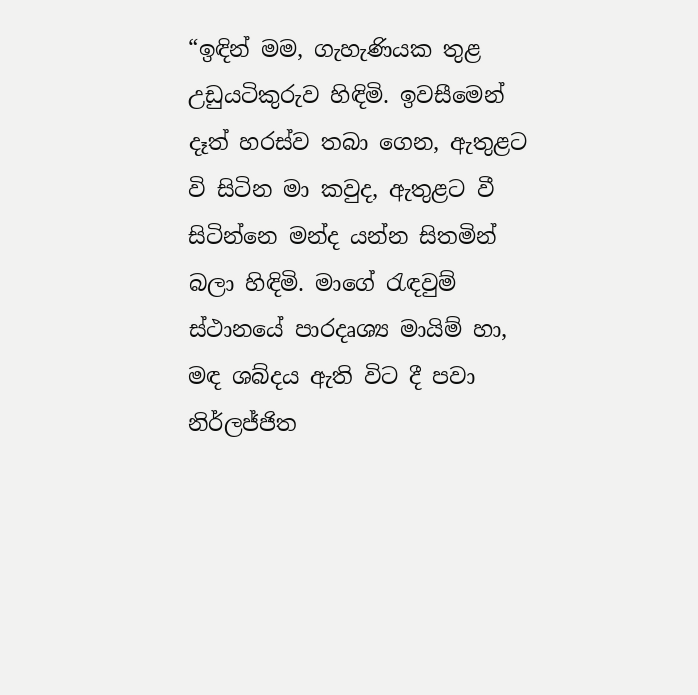“ඉඳින් මම, ගැහැණියක තුළ උඩුයටිකුරුව හිඳිමි. ඉවසීමෙන් දෑත් හරස්ව තබා ගෙන, ඇතුළට වි සිටින මා කවුද, ඇතුළට වී සිටින්නෙ මන්ද යන්න සිතමින් බලා හිඳිමි. මාගේ රැඳවුම් ස්ථානයේ පාරදෘශ්‍ය මායිම් හා, මඳ ශබ්දය ඇති විට දී පවා නිර්ලජ්ජිත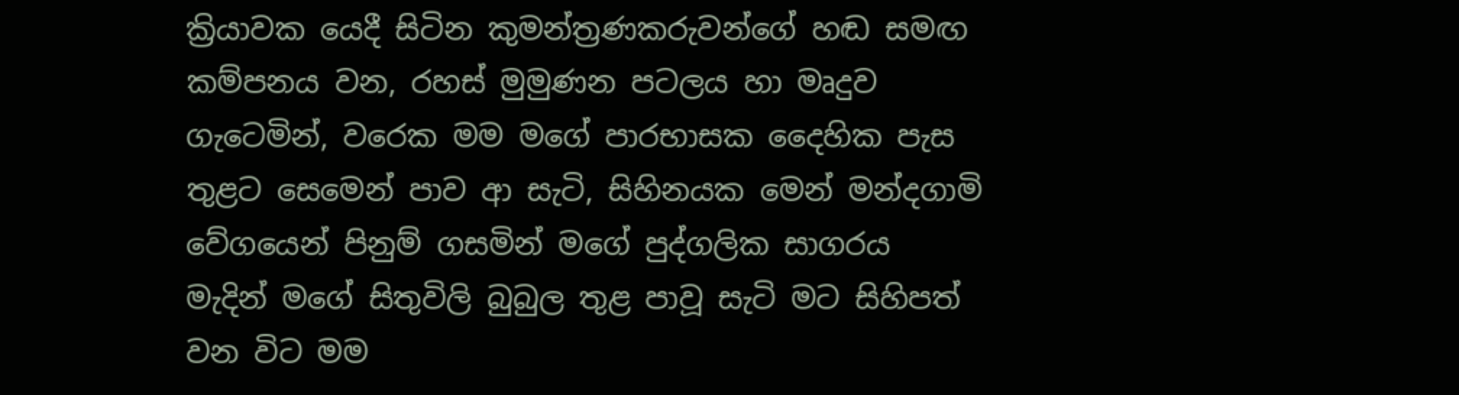ක්‍රියාවක යෙදී සිටින කුමන්ත්‍රණකරුවන්ගේ හඬ සමඟ කම්පනය වන, රහස් මුමුණන පටලය හා මෘදුව ගැටෙමින්, වරෙක මම මගේ පාරභාසක දෛහික පැස තුළට සෙමෙන් පාව ආ සැටි, සිහිනයක මෙන් මන්දගාමි වේගයෙන් පිනුම් ගසමින් මගේ පුද්ගලික සාගරය මැදින් මගේ සිතුවිලි බුබුල තුළ පාවූ සැටි මට සිහිපත් වන විට මම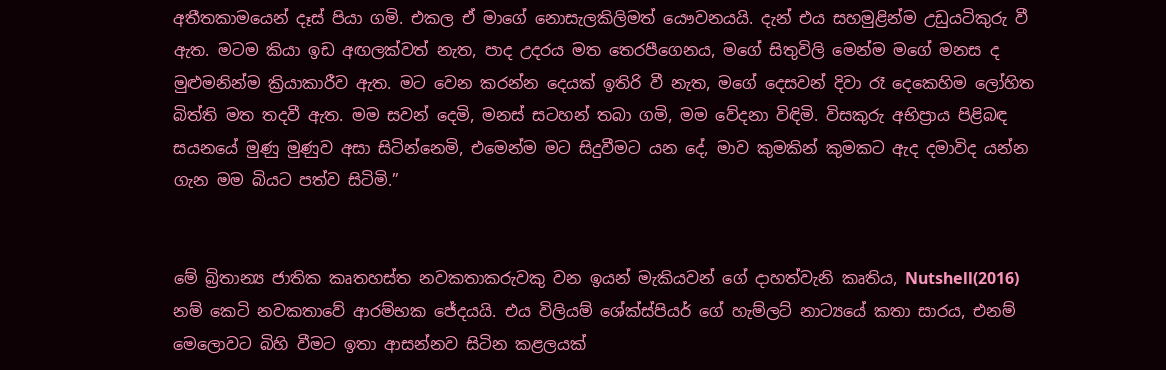අතීතකාමයෙන් දෑස් පියා ගමි. එකල ඒ මාගේ නොසැලකිලිමත් යෞවනයයි. දැන් එය සහමුළින්ම උඩුයටිකුරු වී ඇත. මටම කියා ඉඩ අඟලක්වත් නැත, පාද උදරය මත ‍තෙරපීගෙනය, මගේ සිතුවිලි මෙන්ම මගේ මනස ද මුළුමනින්ම ක්‍රියාකාරීව ඇත. මට වෙන කරන්න දෙයක් ඉතිරි වී නැත, මගේ දෙසවන් දිවා රෑ දෙකෙහිම ලෝහිත බිත්ති මත තදවී ඇත. මම සවන් දෙමි, මනස් සටහන් තබා ගමි, මම වේදනා විඳිමි. විසකුරු අභිප්‍රාය පිළිබඳ සයනයේ මුණු මුණුව අසා සිටින්නෙමි, එමෙන්ම මට සිදුවීමට යන දේ, මාව කුමකින් කුමකට ඇද දමාවිද යන්න ගැන මම බියට පත්ව සිටිමි.”


මේ බ්‍රිතාන්‍ය ජාතික කෘතහස්ත නවකතාකරුවකු වන ඉයන් මැකියවන් ගේ දාහත්වැනි කෘතිය, Nutshell(2016) නම් කෙටි නවකතාවේ ආරම්භක ජේදයයි. එය විලියම් ශේක්ස්පියර් ගේ හැම්ලට් නාට්‍යයේ කතා සාරය, එනම් මෙලොවට බිහි වීමට ඉතා ආසන්නව සිටින කළලයක්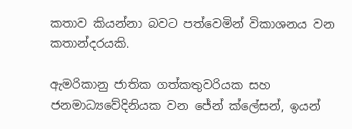කතාව කියන්නා බවට පත්වෙමින් විකාශනය වන කතාන්දරයකි.

ඇමරිකානු ජාතික ගත්කතුවරියක සහ ජනමාධ්‍යවේදිනියක වන ජේන් ක්ලේසන්, ඉයන්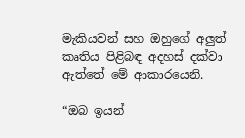මැකියවන් සහ ඔහුගේ අලුත් කෘතිය පිළිබඳ අදහස් දක්වා ඇත්තේ මේ ආකාරයෙනි.

“ඔබ ඉයන්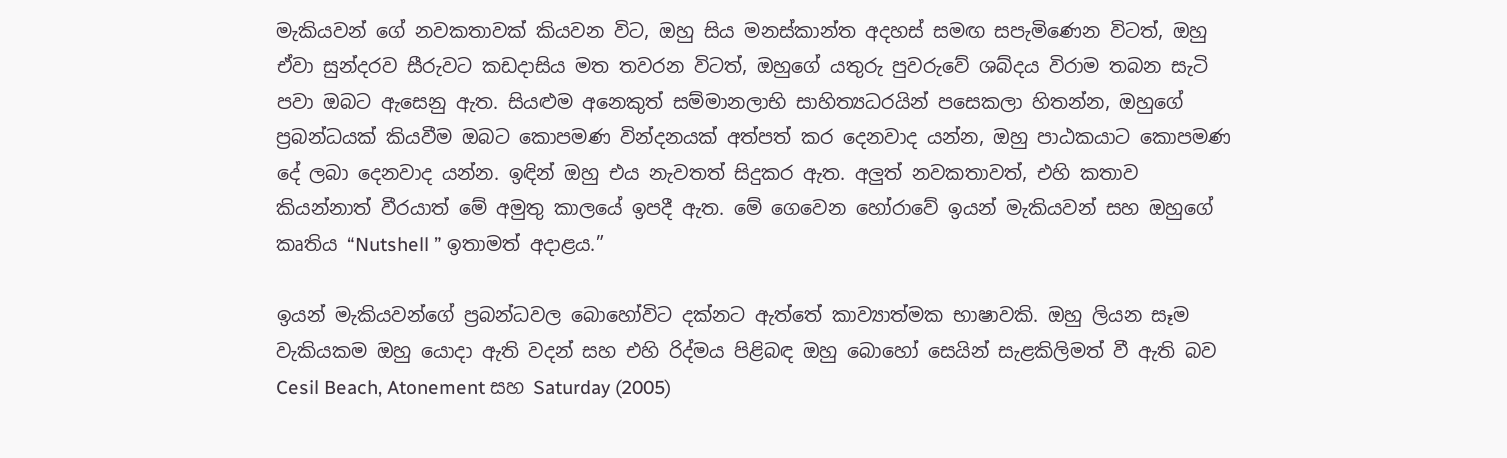මැකියවන් ගේ නවකතාවක් කියවන විට, ඔහු සිය මනස්කාන්ත අදහස් සමඟ සපැමිණෙන විටත්, ඔහු ඒවා සුන්දරව සීරුවට කඩදාසිය මත තවරන විටත්, ඔහුගේ යතුරු පුවරුවේ ශබ්දය විරාම තබන සැටි පවා ඔබට ඇසෙනු ඇත. සියළුම අනෙකුත් සම්මානලාභි සාහිත්‍යධරයින් පසෙකලා හිතන්න, ඔහුගේ ප්‍රබන්ධයක් කියවීම ඔබට කොපමණ වින්දනයක් අත්පත් කර දෙනවාද යන්න, ඔහු ‍පාඨකයාට කොපමණ දේ ලබා දෙනවාද යන්න. ඉඳින් ඔහු එය නැවතත් සිදුකර ඇත. අලුත් නවකතාවත්, එහි කතාව කියන්නාත් වීරයාත් මේ අමුතු කාලයේ ඉපදී ඇත. මේ ගෙවෙන හෝරාවේ ඉයන් මැකියවන් සහ ඔහුගේ කෘතිය “Nutshell ” ඉතාමත් අදාළය.”

ඉයන් මැකියවන්ගේ ප්‍රබන්ධවල බොහෝවිට දක්නට ඇත්තේ කාව්‍යාත්මක භාෂාවකි. ඔහු ලියන සෑම වැකියකම ඔහු යොදා ඇති වදන් සහ එහි රිද්මය පිළිබඳ ඔහු බොහෝ සෙයින් සැළකිලිමත් වී ඇති බව Cesil Beach, Atonement සහ Saturday (2005)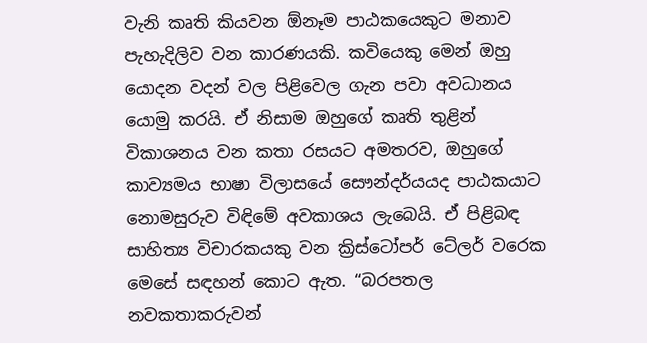වැනි කෘති කියවන ඕනෑම පාඨකයෙකුට මනාව පැහැදිලිව වන කාරණයකි. කවියෙකු මෙන් ඔහු යොදන වදන් වල පිළිවෙල ගැන පවා අවධානය යොමු කරයි. ඒ නිසාම ඔහුගේ කෘති තුළින් විකාශනය වන කතා රසයට අමතරව, ඔහුගේ කාව්‍යමය භාෂා විලාසයේ ස‍ෞන්දර්යයද පාඨකයා‍ට නොමසුරුව විඳිමේ අවකාශය ලැබෙයි. ඒ පිළිබඳ සාහිත්‍ය විචාරකයකු වන ක්‍රිස්ටෝපර් ටේලර් වරෙක මෙසේ සඳහන් කොට ඇත. “බරපතල නවකතාකරුවන්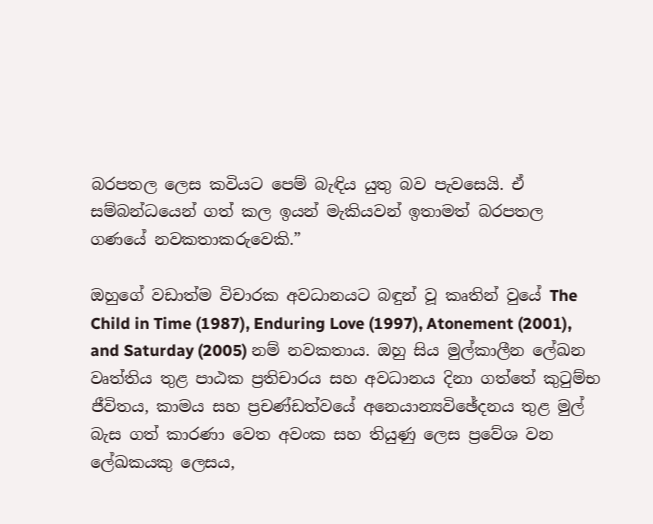බරපතල ලෙස කවියට පෙම් බැඳිය යුතු බව පැව‍සෙයි. ඒ සම්බන්ධයෙන් ගත් කල ඉයන් මැකියවන් ඉතාමත් බරපතල ගණයේ නවකතාකරුවෙකි.”

ඔහුගේ වඩාත්ම විචාරක අවධානයට බඳුන් වූ කෘතින් වුයේ The Child in Time (1987), Enduring Love (1997), Atonement (2001), and Saturday (2005) නම් නවකතාය. ඔහු සිය මුල්කාලීන ලේඛන වෘත්තිය තුළ පාඨක ප්‍රතිචාරය සහ අවධානය දිනා ගත්තේ කුටුම්භ ජීවිතය, කාමය සහ ප්‍රචණ්ඩත්වයේ අනෙයාන්‍යවිඡේදනය තුළ මුල් බැස ගත් කාරණා වෙත අවංක සහ තියුණු ලෙස ප්‍රවේශ වන ලේඛකයකු ලෙසය,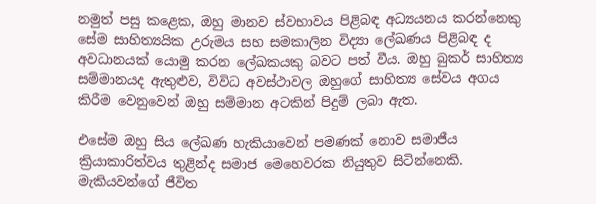නමුත් පසු කළෙක, ඔහු මානව ස්වභාවය පිළිබඳ අධ්‍යයනය කරන්නෙකු සේම සාහිත්‍යයික උරුමය සහ සමකාලින විද්‍යා ලේඛණය පිළිබඳ ද අවධානයක් යොමු කරන ලේඛකයකු බවට පත් වීය. ඔහු බුකර් සාහිත්‍ය සම්මානයද ඇතුළුව, විවිධ අවස්ථාවල ඔහුගේ සාහිත්‍ය සේවය අගය කිරීම වෙනුවෙන් ඔහු සම්මාන අටකින් පිදුම් ලබා ඇත.

එසේම ඔහු සිය ලේඛණ හැකි‍යාවෙන් පමණක් නොව සමාජීය ක්‍රියාකාරිත්වය තුළින්ද සමාජ මෙහෙවරක නියුතුව සිටින්නෙකි. මැකියවන්ගේ ජීවිත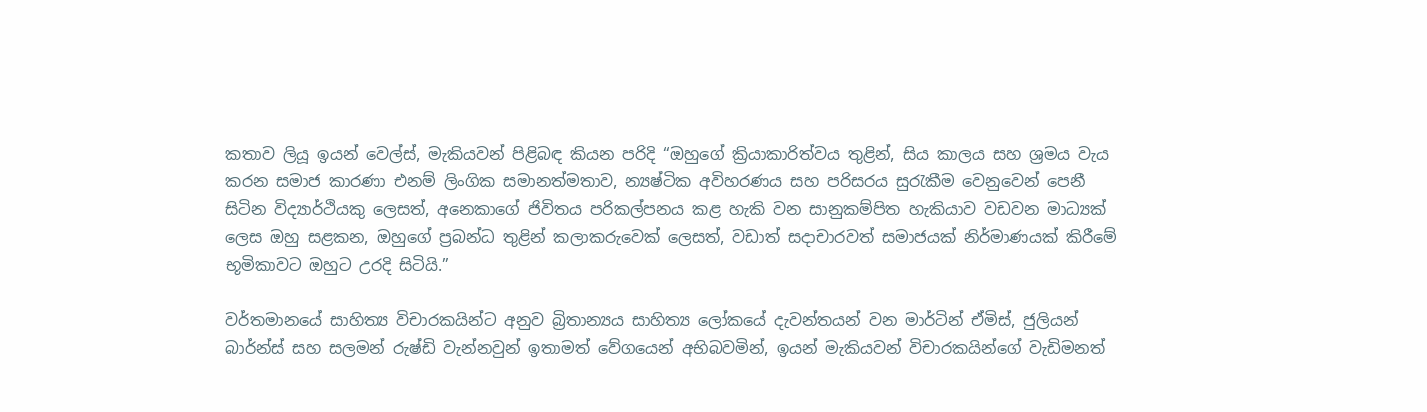කතාව ලියූ ඉයන් වෙල්ස්, මැකියවන් පිළිබඳ කියන පරිදි “ඔහුගේ ක්‍රියාකාරිත්වය තුළින්, සිය කාලය සහ ශ්‍රමය වැය කරන සමාජ කාරණා එනම් ලිංගික සමානත්මතාව, න්‍යෂ්ටික අවිහරණය සහ පරිසරය සුරැකීම වෙනුවෙන් පෙනී සිටින විද්‍යාර්ථියකු ලෙසත්, අනෙකාගේ ජිවිතය පරිකල්පනය කළ හැකි වන සානුකම්පිත හැකියාව වඩවන මාධ්‍යක් ලෙස ඔහු සළකන, ඔහුගේ ප්‍රබන්ධ තුළින් කලාකරුවෙක් ලෙසත්, වඩාත් සදාචාරවත් සමාජයක් නිර්මාණයක් කිරීමේ භූමිකාවට ඔහුට උරදි සිටියි.”

වර්තමානයේ සාහිත්‍ය විචාරකයින්ට අනුව බ්‍රිතාන්‍යය සාහිත්‍ය ලෝකයේ දැවන්තයන් වන මාර්ටින් ඒමිස්, ජුලියන් බාර්න්ස් සහ සලමන් රුෂ්ඩි වැන්නවුන් ඉතාමත් වේගයෙන් අභිබවමින්, ඉයන් මැකියවන් විචාරකයින්ගේ වැඩිමනත්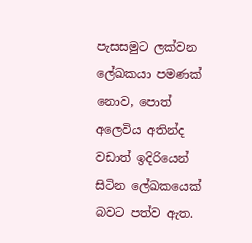පැසසමුට ලක්වන ලේඛකයා පමණක් නොව, පොත් අලෙවිය අතින්ද වඩාත් ඉදිරියෙන් සිටින ලේඛකයෙක් බවට පත්ව ඇත.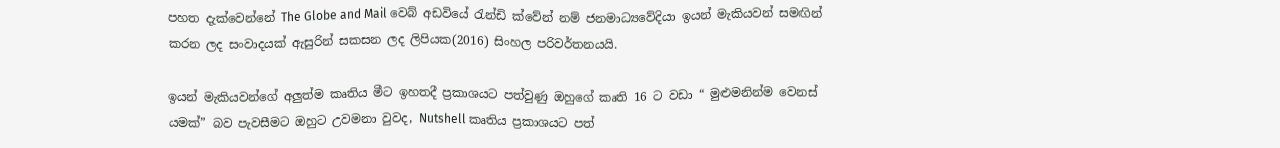පහත දැක්වෙන්නේ The Globe and Mail වෙබ් අඩවියේ රැන්ඩි ක්වේන් නම් ජනමාධ්‍යවේදියා ඉයන් මැකියවන් සමඟින් කරන ලද සංවාදයක් ඇසුරින් සකසන ලද ලිපියක(2016) සිංහල පරිවර්තනයයි.

ඉයන් මැකියවන්ගේ අලුත්ම කෘතිය මීට ඉහතදී ප්‍රකාශයට පත්වුණු ඔහු‍ගේ කෘති 16 ට වඩා “ මුළුමනින්ම වෙනස් යමක්” බව පැවසීමට ඔහුට උවමනා වුවද, Nutshell කෘතිය ප්‍රකාශයට පත්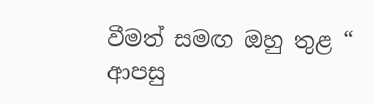වීමත් සමඟ ඔහු තුළ “ ආපසු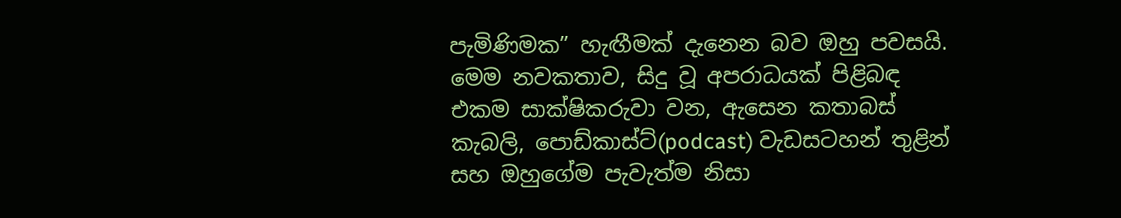පැමිණිමක” හැඟීමක් දැනෙන බව ඔහු පවසයි. මෙම නවකතාව, සිදු වූ අපරාධයක් පිළිබඳ එකම සාක්ෂිකරුවා වන, ඇසෙන කතාබස් කැබලි, පොඩ්කාස්ට්(podcast) වැඩසටහන් තුළින් සහ ඔහුගේම පැවැත්ම නිසා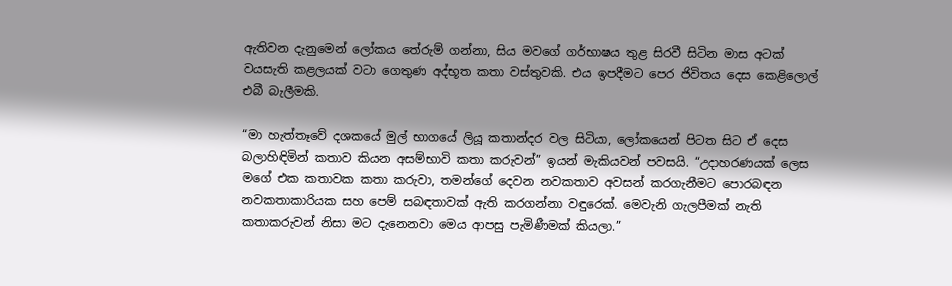ඇතිවන දැනුමෙන් ලෝකය තේරුම් ගන්නා, සිය මවගේ ගර්භාෂය තුළ සිරවී සිටින මාස අටක් වයසැති කළලයක් වටා ගෙතුණ අද්භූත කතා වස්තුවකි. එය ඉපදීමට පෙර ජිවිතය දෙස කෙළිලොල් එබී බැලීමකි.

“මා හැත්තෑවේ දශකයේ මුල් භාගයේ ලියූ කතාන්දර වල සිටියා, ලෝකයෙන් පිටත සිට ඒ දෙස බලාහිඳිමින් කතාව කියන අසම්භාවි කතා කරුවන්” ඉයන් මැකියවන් පවසයි. “උදාහරණයක් ලෙස මගේ එක කතාවක කතා කරුවා, තමන්ගේ දෙවන නවකතාව අවසන් කරගැනීමට පොරබඳන නවකතාකාරියක සහ පෙම් සබඳතාවක් ඇති කරගන්නා වඳුරෙක්. මෙවැනි ගැලපීමක් නැති කතාකරුවන් නිසා මට දැනෙනවා මෙය ආපසු පැමිණීමක් කියලා.”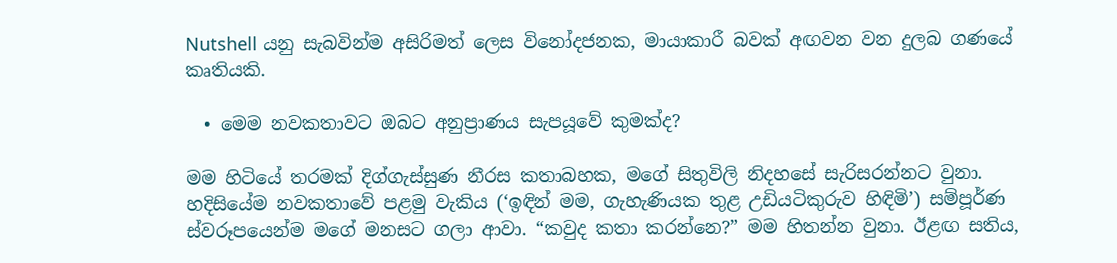Nutshell යනු සැබවින්ම අසිරිමත් ලෙස විනෝදජනක, මායාකාරී බවක් අඟවන වන දුලබ ගණයේ කෘතියකි.

  • මෙම නවකතාවට ඔබට අනුප්‍රාණය සැපයූවේ කුමක්ද?

මම හිටියේ තරමක් දිග්ගැස්සුණ නීරස කතාබහක, මගේ සිතුවිලි නිදහසේ සැරිසරන්නට වුනා. හදිසියේම නවකතාවේ පළමු වැකිය (‘ඉඳින් මම, ගැහැණියක තුළ උඩියටිකුරුව හිඳිමි’) සම්පූර්ණ ස්වරූපයෙන්ම මගේ මනසට ගලා ආවා. “කවුද කතා කරන්නෙ?” මම හිතන්න වුනා. ඊළඟ සතිය,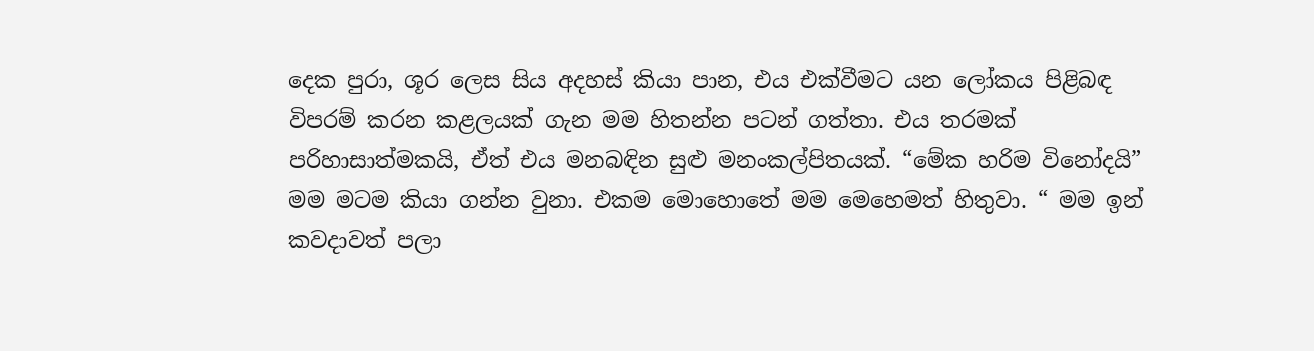දෙක පුරා, ශූර ලෙස සිය අදහස් කියා පාන, එය එක්වීමට යන ලෝකය පිළිබඳ විපරම් කරන කළලයක් ගැන මම හිතන්න පටන් ගත්තා. එය තරමක් පරිහාසාත්මකයි, ඒත් එය මනබඳින සුළු මනංකල්පිතයක්. “මේක හරිම විනෝදයි” මම මටම කියා ගන්න වුනා. එකම මොහොතේ මම මෙහෙමත් හිතුවා. “ මම ඉන් කවදාවත් පලා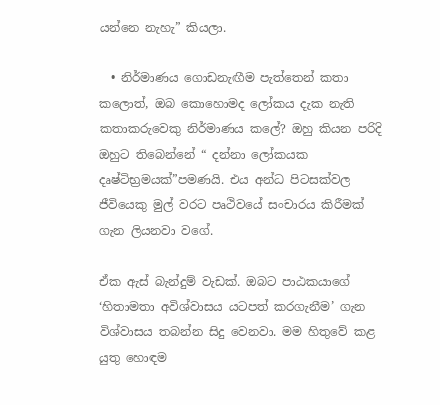යන්නෙ නැහැ” කියලා.

  • නිර්මාණය ‍ගොඩනැඟීම පැත්තෙන් කතා කලොත්, ඔබ කොහොමද ලෝකය දැක නැති කතාකරුවෙකු නිර්මාණය කලේ? ඔහු කියන පරිදි ඔහුට තිබෙන්නේ “ දන්නා ‍ලෝකයක දෘෂ්ටිභ්‍රමයක්”පමණයි. එය අන්ධ පිටසක්වල ජීවියෙකු මුල් වරට පෘථිවයේ සංචාරය කිරීමක් ගැන ලියනවා වගේ.

ඒක ඇස් බැන්දුම් වැඩක්. ඔබට පාඨකයාගේ ‘හිතාමතා අවිශ්වාසය යටපත් කරගැනීම’ ගැන විශ්වාසය තබන්න සිදු වෙනවා. මම හිතුවේ කළ යුතු හොඳම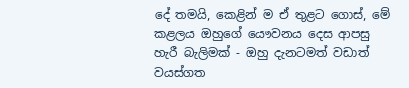දේ තමයි, කෙළින් ම ඒ තුළට ග‍ොස්, මේ කළලය ඔහුගේ යෞවනය දෙස ආපසු හැරී බැලිමක් - ඔහු දැනටමත් වඩාත් වයස්ගත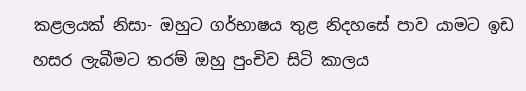කළලයක් නිසා- ඔහුට ගර්භාෂය තුළ නිදහසේ පාව යාමට ඉඩ හසර ලැබීමට තරම් ඔහු පුංචිව සිටි කාලය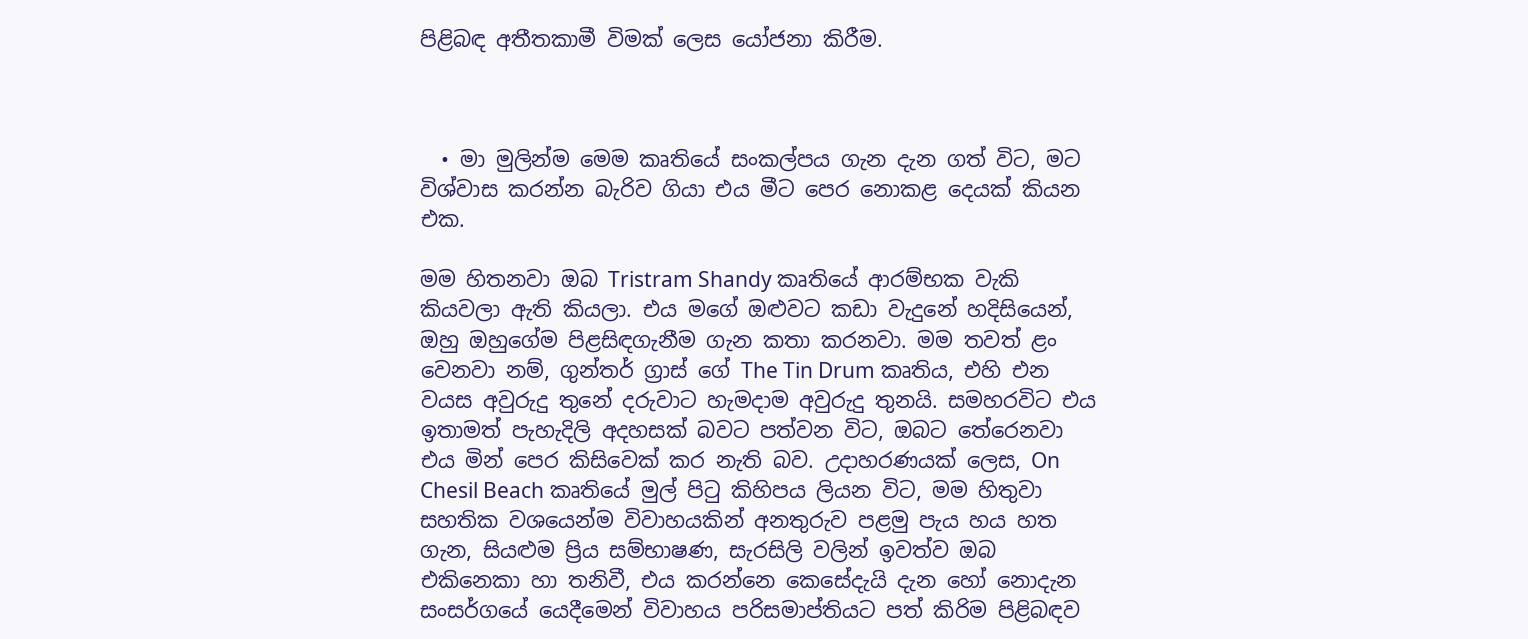පිළිබඳ අතීතකාමී විමක් ලෙස යෝජනා කිරීම.



  • මා මුලින්ම මෙම කෘතියේ සංකල්පය ගැන දැන ගත් විට, මට විශ්වාස කරන්න බැරිව ගියා එය මීට පෙර නොකළ දෙයක් කියන එක.

මම හිතනවා ඔබ Tristram Shandy කෘතියේ ආරම්භක වැකි කියවලා ඇති කියලා. එය මගේ ඔළුවට කඩා වැදුනේ හදිසියෙන්, ඔහු ඔහුගේම පිළසිඳගැනීම ගැන කතා කරනවා. මම තවත් ළං වෙනවා නම්, ගුන්තර් ග්‍රාස් ගේ The Tin Drum කෘතිය, එහි එන වයස අවුරුදු තුනේ දරුවාට හැමදාම අවුරුදු තුනයි. සමහරවිට එය ඉතාමත් පැහැදිලි අදහසක් බවට පත්වන විට, ඔබට තේරෙනවා එය මින් පෙර කිසිවෙක් කර නැති බව. උදාහරණයක් ලෙස, On Chesil Beach කෘතියේ මුල් පිටු කිහිපය ලියන විට, මම හිතුවා සහතික වශයෙන්ම විවාහයකින් අනතුරුව පළමු පැය හය හත ගැන, සියළුම ප්‍රිය සම්භාෂණ, සැරසිලි වලින් ඉවත්ව ඔබ එකිනෙකා හා තනිවී, එය කරන්නෙ කෙසේදැයි දැන හෝ නොදැන සංසර්ගයේ යෙදීමෙන් විවාහය පරිසමාප්තියට පත් කිරිම පිළිබඳව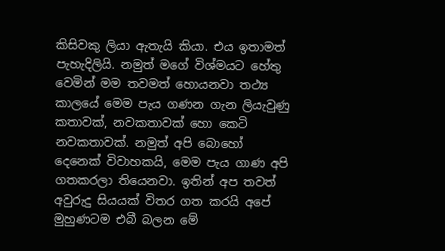කිසිවකු ලියා ඇතැයි කියා. එය ඉතාමත් පැහැදිලියි. නමුත් මගේ විශ්මයට හේතු වෙමින් මම තවමත් හොයනවා තථ්‍ය කාලයේ මෙම පැය ගණන ගැන ලියැවුණු කතාවක්, නවකතාවක් හො කෙටි නවකතාවක්. නමුත් අපි බොහෝ දෙනෙක් විවාහකයි, මෙම පැය ගාණ අපි ගතකරලා තියෙනවා. ඉතින් අප තවත් අවුරුදු සියයක් විතර ගත කරයි අපේ මුහුණටම එබී බලන මේ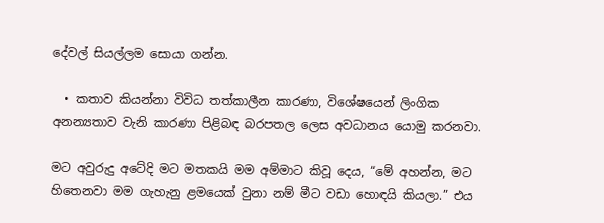දේවල් සියල්ලම සොයා ගන්න.

  • කතාව කියන්නා විවිධ තත්කාලීන කාරණා, විශේෂයෙන් ලිංගික අනන්‍යතාව වැනි කාරණා පිළිබඳ බරපතල ලෙස අවධානය යොමු කරනවා.

මට අවුරුදු අටේදි මට මතකයි මම අම්මාට කිවූ දෙය, “මේ අහන්න, මට හිතෙනවා මම ගැහැනු ළමයෙක් වුනා නම් මීට වඩා හොඳයි කියලා.” එය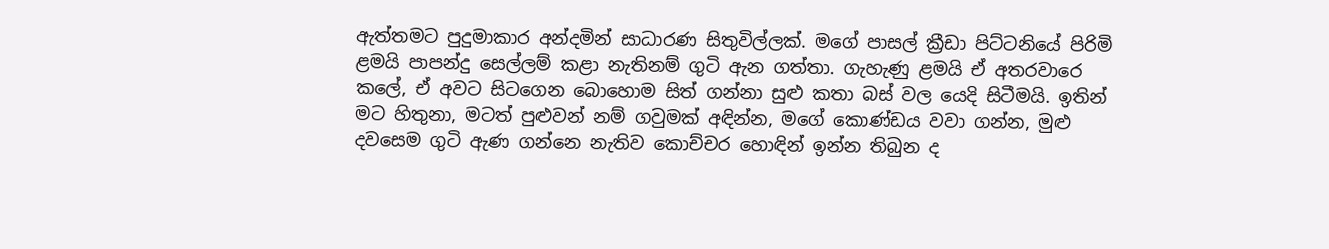ඇත්තමට පුදුමාකාර අන්දමින් සාධාරණ සිතුවිල්ලක්. මගේ පාසල් ක්‍රීඩා පිට්ටනියේ පිරිමි ළමයි පාපන්දු සෙල්ලම් කළා නැතිනම් ගු‍ටි ඇන ගත්තා. ගැහැණු ළමයි ඒ අතරවාරෙ කලේ, ඒ අවට සිටගෙන බොහොම සිත් ගන්නා සුළු කතා බස් වල යෙදි සිටීමයි. ඉතින් මට හිතුනා, මටත් පුළුවන් නම් ගවුමක් අඳින්න, මගේ කොණ්ඩය වවා ගන්න, මුළු දවසෙම ගුටි ඇණ ගන්නෙ නැතිව කොච්චර හොඳින් ඉන්න තිබුන ද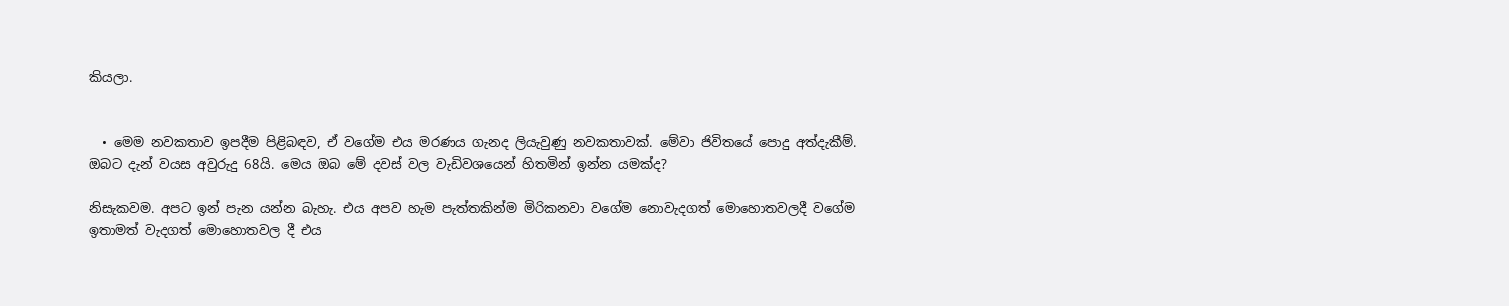කියලා.


  • මෙම නවකතාව ඉපදීම පිළිබඳව, ඒ වගේම එය මරණය ගැනද ලියැවුණු නවකතාවක්. මේවා ජිවිතයේ පොදු අත්දැකීම්. ඔබට දැන් වයස අවුරුදු 68යි. මෙය ඔබ මේ දවස් වල වැඩිවශයෙන් හිතමින් ඉන්න යමක්ද?

නිසැකවම. අපට ඉන් පැන යන්න බැහැ. එය අපව හැම පැත්තකින්ම මිරිකනවා වගේම නොවැදගත් මොහොතවලදී වගේම ඉතාමත් වැදගත් මොහොතවල දී එය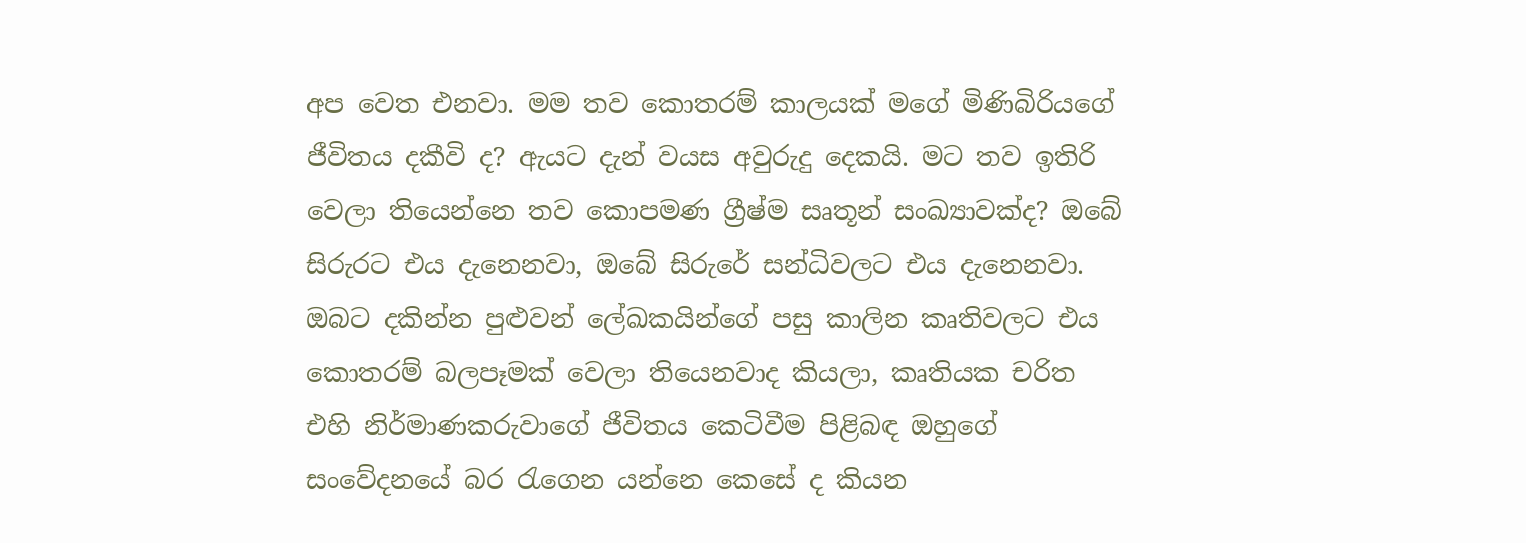අප වෙත එනවා. මම තව කොතරම් කාලයක් මගේ මිණිබිරියගේ ජීවිතය දකීවි ද? ඇයට දැන් වයස අවුරුදු දෙකයි. මට තව ඉතිරි වෙලා තියෙන්නෙ තව කොපමණ ග්‍රීෂ්ම සෘතූන් සංඛ්‍යාවක්ද? ඔබේ සිරුරට එය දැනෙනවා, ඔබේ සිරුරේ සන්ධිවලට එය දැනෙනවා. ඔබට දකින්න පුළුවන් ලේඛකයින්ගේ පසු කාලින කෘතිවලට එය කොතරම් බලපෑමක් වෙලා තියෙනවාද කියලා, කෘතියක චරිත එහි නිර්මාණකරුවාගේ ජීවිතය කෙටිවීම පිළිබඳ ඔහුගේ සංවේදනයේ බර රැගෙන යන්නෙ කෙසේ ද කියන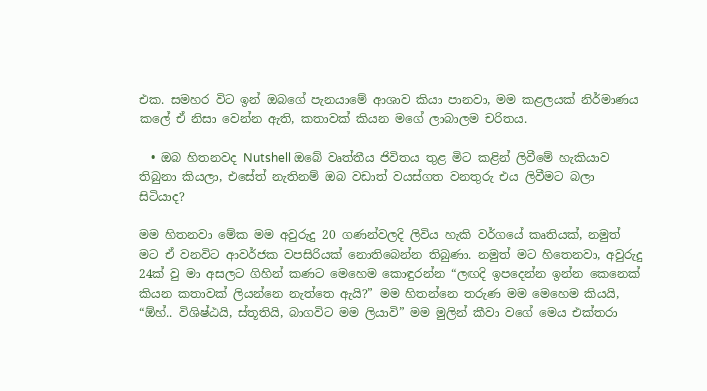එක. සමහර විට ඉන් ඔබගේ පැනයාමේ ආශාව කියා පානවා, මම කළලයක් නිර්මාණය ක‍ලේ ඒ නිසා වෙන්න ඇති, කතාවක් කියන මගේ ලාබාලම චරිතය.

  • ඔබ හිතනවද Nutshell ඔබේ වෘත්තීය ජිවිතය තුළ මිට කළින් ලිවීමේ හැකියාව තිබුනා කියලා, එසේත් නැතිනම් ඔබ වඩාත් වයස්ගත වනතුරු එය ලිවීමට බලා සිටියාද?

මම හිතනවා මේක මම අවුරුදු 20 ගණන්වලදි ලිවිය හැකි වර්ගයේ කෘතියක්, නමුත් මට ඒ වනවිට ආවර්ජක වපසිරියක් නොතිබෙන්න තිබුණා. නමුත් මට හිතෙනවා, අවුරුදු 24ක් වු මා අසලට ගිහින් කණට මෙහෙම කොඳුරන්න “ලඟදි ඉපදෙන්න ඉන්න කෙනෙක් කියන කතාවක් ලියන්නෙ නැත්තෙ ඇයි?” මම හිතන්නෙ තරුණ මම මෙහෙම කියයි, “ඕහ්.. විශිෂ්ඨයි, ස්තූතියි, බාගවිට මම ලියාවි” මම මුලින් කීවා වගේ මෙය එක්තරා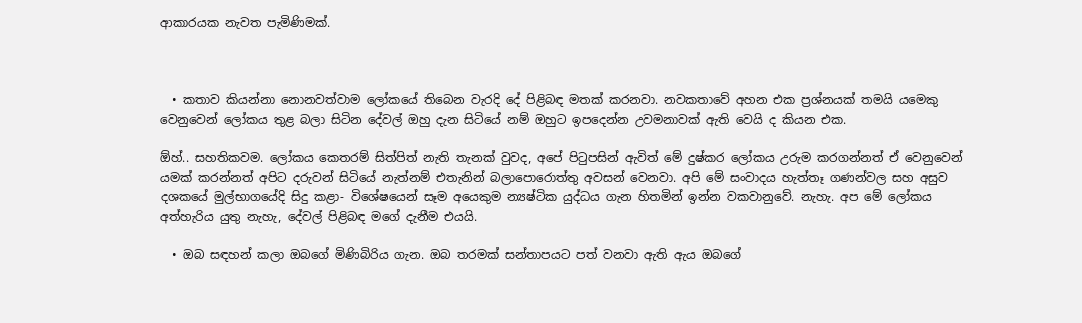ආකාරයක නැවත පැමිණිමක්.



  • කතාව කියන්නා නොනවත්වාම ලෝකයේ තිබෙන වැරදි දේ පිළිබඳ මතක් කරනවා. නවකතාවේ අහන එක ප්‍රශ්නයක් තමයි යමෙකු වෙනුවෙන් ලෝකය තුළ බලා සිටින දේවල් ඔහු දැන සිටියේ නම් ඔහුට ඉපදෙන්න උවමනාවක් ඇති වෙයි ද කියන එක.

ඕහ්.. සහතිකවම. ලෝකය කෙතරම් සිත්පිත් නැති තැනක් වුවද, අපේ පිටුපසින් ඇවිත් මේ දුෂ්කර ලෝකය උරුම කරගන්නත් ඒ වෙනුවෙන් යමක් කරන්නත් අපිට දරුවන් සිටියේ නැත්නම් එතැනින් බලාපොරොත්තු අවසන් වෙනවා. අපි මේ සංවාදය හැත්තෑ ගණන්වල සහ අසුව දශකයේ මුල්භාගයේදි සිදු කළා- විශේෂයෙන් සෑම අයෙකුම න්‍යෂ්ටික යුද්ධය ගැන හිතමින් ඉන්න වකවානුවේ. නැහැ. අප මේ ලෝකය අත්හැරිය යුතු නැහැ, දේවල් පිළිබඳ මගේ දැනීම එයයි.

  • ඔබ සඳහන් කලා ඔබ‍ගේ මිණිබිරිය ගැන. ඔබ තරමක් සන්තාපයට පත් වනවා ඇති ඇය ඔබ‍ගේ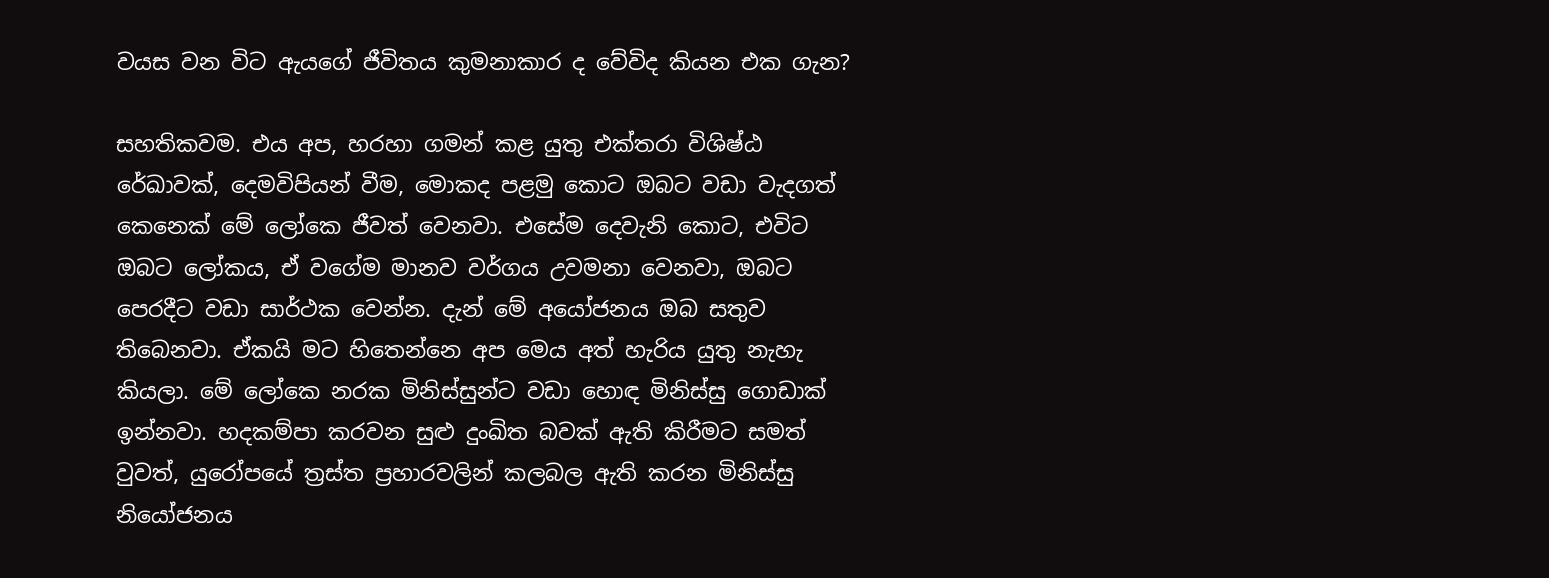වයස වන විට ඇයගේ ජීවිතය කුමනාකාර ද වේවිද කියන එක ගැන?

සහතිකවම. එය අප, හරහා ගමන් කළ යුතු එක්තරා විශිෂ්ඨ රේඛාවක්, දෙමවිපියන් වීම, මොකද පළමු කොට ඔබට වඩා වැදගත් කෙනෙක් මේ ලෝකෙ ජීවත් වෙනවා. එසේම දෙවැනි කොට, එවිට ඔබට ලෝකය, ඒ වගේම මානව වර්ගය උවමනා වෙනවා, ඔබට පෙරදීට වඩා සාර්ථක වෙන්න. දැන් මේ අයෝජනය ඔබ සතුව තිබෙනවා. ඒකයි මට හිතෙන්නෙ අප මෙය අත් හැරිය යුතු නැහැ කියලා. මේ ලෝකෙ නරක මිනිස්සුන්ට වඩා හොඳ මිනිස්සු ගොඩාක් ඉන්නවා. හදකම්පා කරවන සුළු දුංඛිත බවක් ඇති කිරීමට සමත් වුවත්, යුරෝපයේ ත්‍රස්ත ප්‍රහාරවලින් කලබල ඇති කරන මිනිස්සු නියෝජනය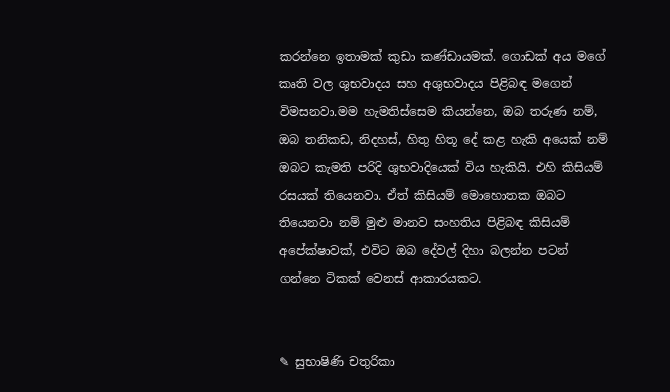කරන්නෙ ඉතාමක් කුඩා කණ්ඩායමක්. ගොඩක් අය මගේ කෘති වල ශුභවාදය සහ අශුභවාදය පිළිබඳ මගෙන් විමසනවා.මම හැමතිස්සෙම කියන්නෙ, ඔබ තරුණ නම්, ඔබ තනිකඩ, නිදහස්, හිතු හිතූ දේ කළ හැකි අයෙක් නම් ඔබට කැමති පරිදි ශුභවාදියෙක් විය හැකියි. එහි කිසියම් රසයක් තියෙනවා. ඒත් කිසියම් මොහොතක ඔබට තියෙනවා නම් මුළු මානව සංහතිය පිළිබඳ කිසියම් අපේක්ෂාවක්, එවිට ඔබ දේවල් දිහා බලන්න පටන් ගන්නෙ ටිකක් වෙනස් ආකාරයකට.


✎ සුභාෂිණි චතුරිකා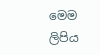මෙම ලිපිය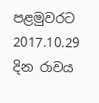පළමුවරට 2017.10.29  දින රාවය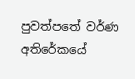පුවත්පතේ වර්ණ අතිරේකයේ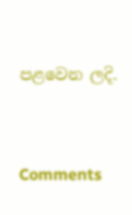පළවෙන ලදි.




Comments